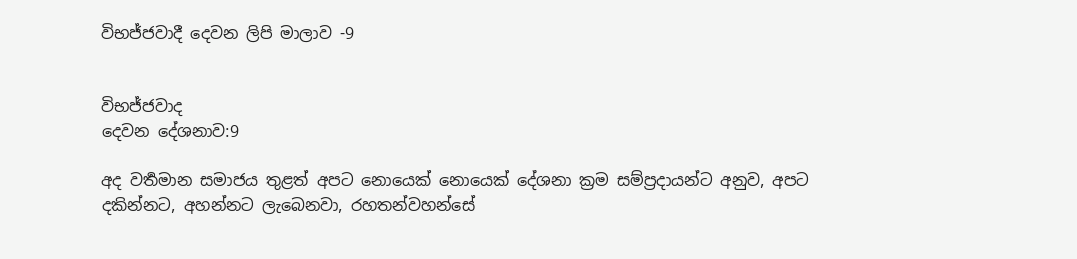විභජ්ජවාදී දෙවන ලිපි මාලාව -9


විභජ්ජවාද
දෙවන දේශනාව:9

අද වර්‍තමාන සමාජය තුළත් අපට නොයෙක් නොයෙක් දේශනා ක්‍රම සම්ප්‍රදායන්ට අනුව, අපට දකින්නට, අහන්නට ලැබෙනවා, රහතන්වහන්සේ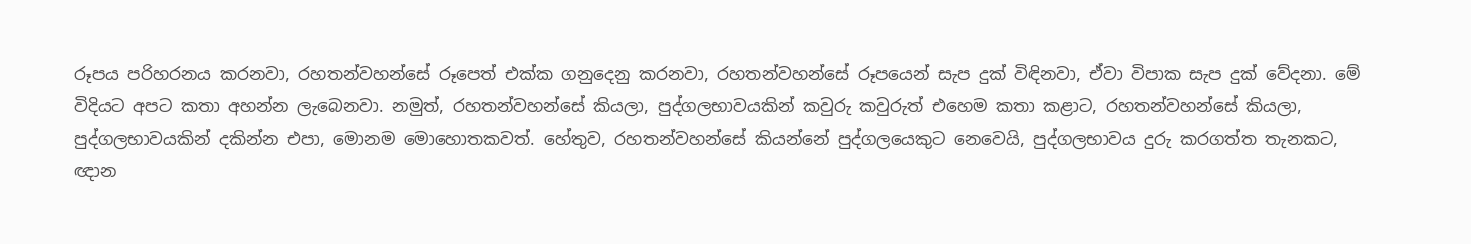රූපය පරිහරනය කරනවා, රහතන්වහන්සේ රූපෙත් එක්ක ගනුදෙනු කරනවා, රහතන්වහන්සේ රූපයෙන් සැප දුක් විඳිනවා, ඒවා විපාක සැප දුක් වේදනා. මේ විදියට අපට කතා අහන්න ලැබෙනවා. නමුත්, රහතන්වහන්සේ කියලා, පුද්ගලභාවයකින් කවුරු කවුරුත් එහෙම කතා කළාට, රහතන්වහන්සේ කියලා, පුද්ගලභාවයකින් දකින්න එපා, මොනම මොහොතකවත්. හේතුව, රහතන්වහන්සේ කියන්නේ පුද්ගලයෙකුට නෙවෙයි, පුද්ගලභාවය දුරු කරගත්ත තැනකට, ඥාන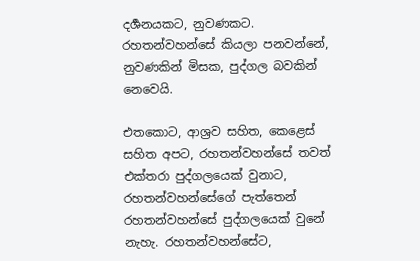දර්‍ශනයකට, නුවණකට. රහතන්වහන්සේ කියලා පනවන්නේ, නුවණකින් මිසක, පුද්ගල බවකින් නෙවෙයි.

එතකොට, ආශ්‍රව සහිත, කෙළෙස් සහිත අපට, රහතන්වහන්සේ තවත් එක්තරා පුද්ගලයෙක් වුනාට, රහතන්වහන්සේගේ පැත්තෙන් රහතන්වහන්සේ පුද්ගලයෙක් වුනේ නැහැ. රහතන්වහන්සේට,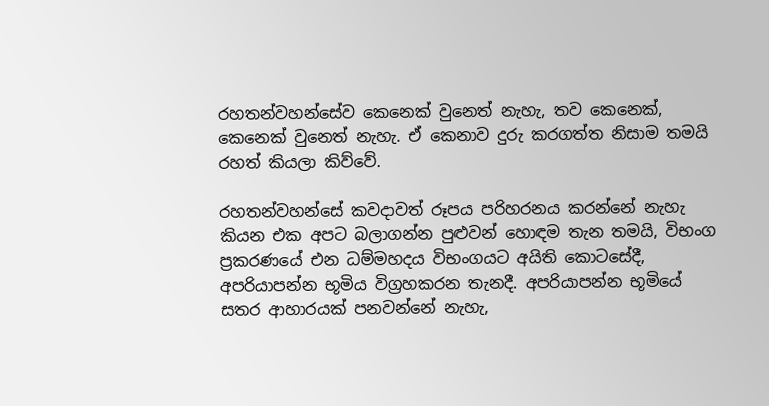රහතන්වහන්සේව කෙනෙක් වුනෙත් නැහැ, තව කෙනෙක්, කෙනෙක් වුනෙත් නැහැ. ඒ කෙනාව දුරු කරගත්ත නිසාම තමයි රහත් කියලා කිව්වේ.

රහතන්වහන්සේ කවදාවත් රූපය පරිහරනය කරන්නේ නැහැ කියන එක අපට බලාගන්න පුළුවන් හොඳම තැන තමයි, විභංග ප්‍රකරණයේ එන ධම්මහදය විභංගයට අයිති කොටසේදී, අපරියාපන්න භූමිය විග්‍රහකරන තැනදී. අපරියාපන්න භූමියේ සතර ආහාරයක් පනවන්නේ නැහැ,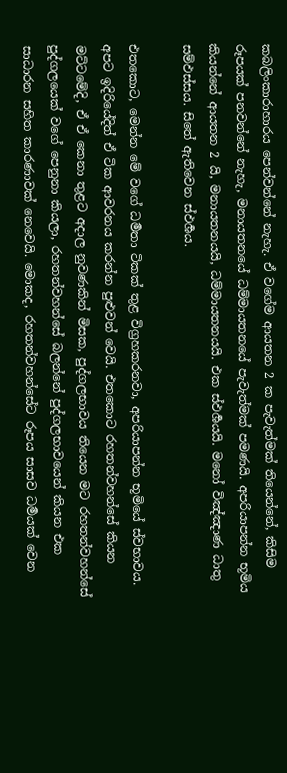කබලිංකාරාහාරය පෙන්වන්නේ නැහැ. ඒ වගේම ආයතන 2 ක පැවැත්මක් තියෙන්නේ, කිසිම රූපයක් පනවන්නේ නැහැ, මනායතනයේ ධම්මායතනයේ පැවැත්මක් පමණයි. අපරියාපන්න භූමිය කියන්නේ ආයතන 2 යි, මනායතනයයි, ධම්මායතනයයි. එක ස්ඵර්‍ශයයි. මනෝ විඤ්ඤාණ ධාතු සම්ඵස්සය. සිතේ ඇතිවෙන ස්ඵර්‍ශය.

එතකොට, මෙන්න මේ වගේ ධර්‍මතා ටිකක් තුළ විග්‍රහකරනවා, අපරියාපන්න භූමියේ ස්වභාවය. අපට ඉදිරියේදිත් ඒ ටික ආවරනය කරන්න පුළුවන් වෙයි. එතකොට රහතන්වහන්සේ කියන මට්ටමේදි, ඒ ඒ කෙනා තුළට අදාල නුවණකින් මිසක, පුද්ගලභාවය තියෙන මට රහතන්වහන්සේ පුද්ගලයෙක් වගේ පෙනුනා කියලා, රහතන්වහන්සේ බලන්නේ පුද්ගලභාවයෙන් කියන එක සාධාරන සහිත කාරණාවක් නෙවෙයි. මොකද, රහතන්වහන්සේට රූපය සාසව ධර්‍මයක් වෙන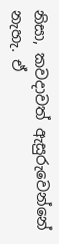නිසා, කවදාවත් ඇසුරුවෙන්නේ නැහැ. ඒ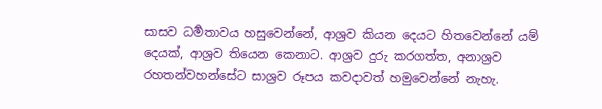සාසව ධර්‍මතාවය හසුවෙන්නේ, ආශ්‍රව කියන දෙයට හිතවෙන්නේ යම් දෙයක්, ආශ්‍රව තියෙන කෙනාට. ආශ්‍රව දුරු කරගත්ත, අනාශ්‍රව රහතන්වහන්සේට සාශ්‍රව රූපය කවදාවත් හමුවෙන්නේ නැහැ.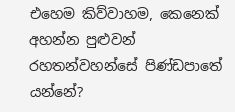එහෙම කිව්වාහම, කෙනෙක් අහන්න පුළුවන් රහතන්වහන්සේ පිණ්ඩපාතේ යන්නේ?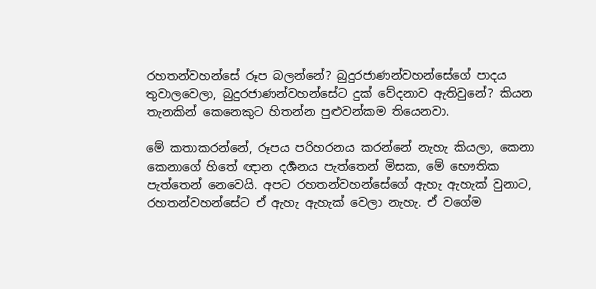රහතන්වහන්සේ රූප බලන්නේ? බුදුරජාණන්වහන්සේගේ පාදය තුවාලවෙලා, බුදුරජාණන්වහන්සේට දුක් වේදනාව ඇතිවුනේ? කියන තැනකින් කෙනෙකුට හිතන්න පුළුවන්කම තියෙනවා.

මේ කතාකරන්නේ, රූපය පරිහරනය කරන්නේ නැහැ කියලා, කෙනා කෙනාගේ හිතේ ඥාන දර්‍ශනය පැත්තෙන් මිසක, මේ භෞතික පැත්තෙන් නෙවෙයි. අපට රහතන්වහන්සේගේ ඇහැ ඇහැක් වුනාට, රහතන්වහන්සේට ඒ ඇහැ ඇහැක් වෙලා නැහැ. ඒ වගේම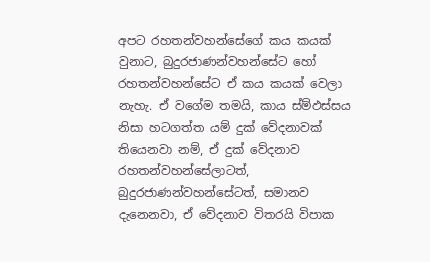අපට රහතන්වහන්සේගේ කය කයක් වුනාට, බුදුරජාණන්වහන්සේට හෝ රහතන්වහන්සේට ඒ කය කයක් වෙලා නැහැ. ඒ වගේම තමයි, කාය ස්ම්ඵස්සය නිසා හටගත්ත යම් දුක් වේදනාවක් තියෙනවා නම්, ඒ දුක් වේදනාව රහතන්වහන්සේලාටත්, බුදුරජාණන්වහන්සේටත්, සමානව දැනෙනවා, ඒ වේදනාව විතරයි විපාක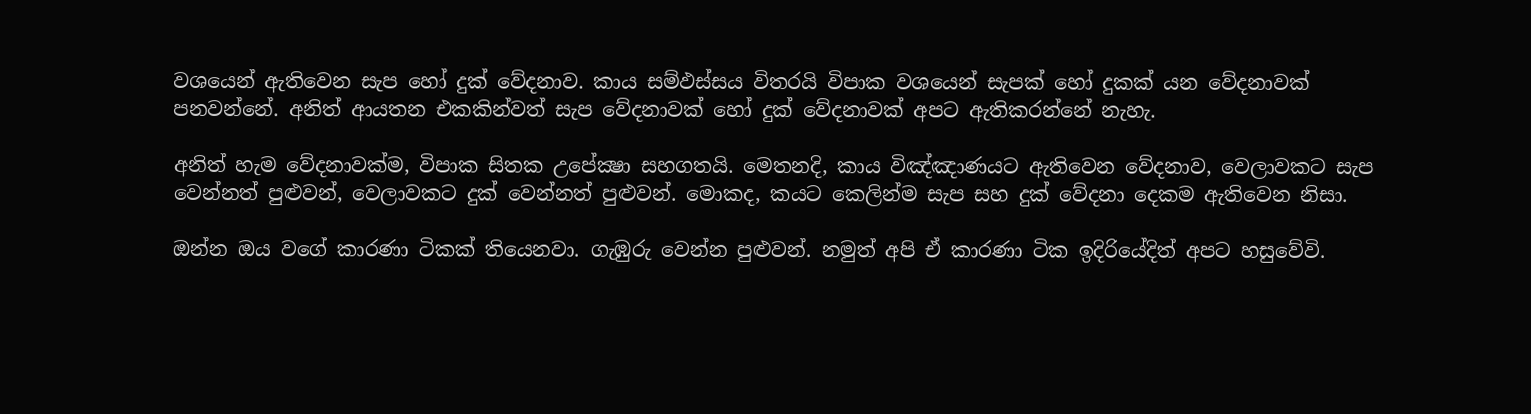වශයෙන් ඇතිවෙන සැප හෝ දුක් වේදනාව. කාය සම්ඵස්සය විතරයි විපාක වශයෙන් සැපක් හෝ දුකක් යන වේදනාවක් පනවන්නේ. අනිත් ආයතන එකකින්වත් සැප වේදනාවක් හෝ දුක් වේදනාවක් අපට ඇතිකරන්නේ නැහැ.

අනිත් හැම වේදනාවක්ම, විපාක සිතක උපේක්‍ෂා සහගතයි. මෙතනදි, කාය විඤ්ඤාණයට ඇතිවෙන වේදනාව, වෙලාවකට සැප වෙන්නත් පුළුවන්, වෙලාවකට දුක් වෙන්නත් පුළුවන්. මොකද, කයට කෙලින්ම සැප සහ දුක් වේදනා දෙකම ඇතිවෙන නිසා.

ඔන්න ඔය වගේ කාරණා ටිකක් තියෙනවා. ගැඹුරු වෙන්න පුළුවන්. නමුත් අපි ඒ කාරණා ටික ඉදිරියේදිත් අපට හසුවේවි.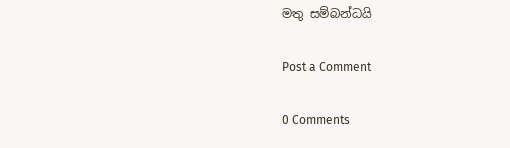මතු සම්බන්ධයි

Post a Comment

0 Comments